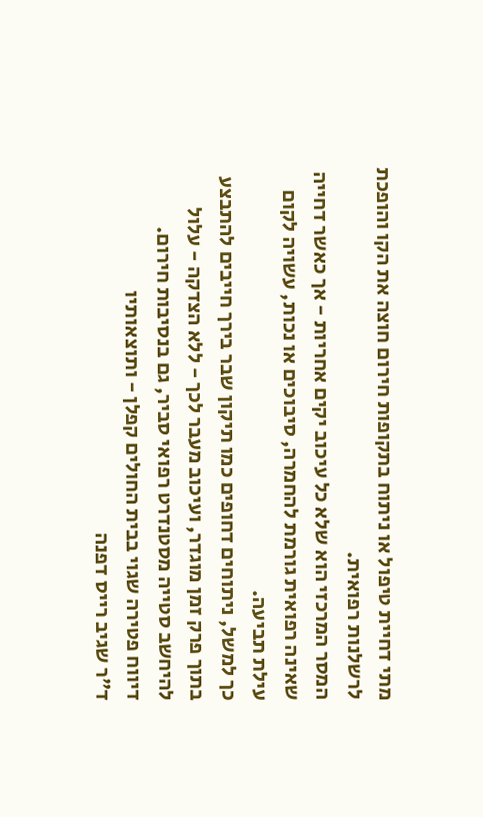מתי דחיית טיפול או ניתוח בתקופות חירום חוצה את הקו והופכת לרשלנות רפואית.
המסר המרכזי הוא שלא כל עיכוב יקים אחריות - אך כאשר דחייה שאינה רפואית גורמת להחמרה, סיבוכים או נכות, עשויה לקום עילת תביעה.
כך למשל, ניתוחים דחופים כמו תיקון שבר בירך חייבים להתבצע בתוך פרק זמן מוגדר, ועיכוב מעבר לכך - ללא הצדקה - עלול להיחשב סטייה מסטנדרט רפואי סביר, גם בנסיבות חירום.
דיווח פטירה שגוי בבית החולים קפלן - ותוצאותיו
ד"ר שגיב רייס דפנה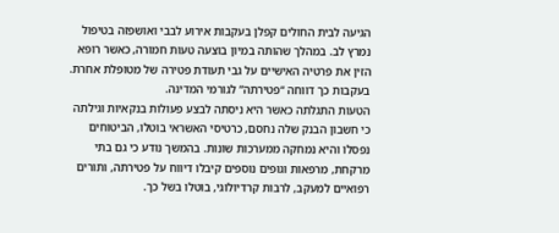הגיעה לבית החולים קפלן בעקבות אירוע לבבי ואושפזה בטיפול נמרץ לב. במהלך שהותה במיון בוצעה טעות חמורה, כאשר רופא הזין את פרטיה האישיים על גבי תעודת פטירה של מטופלת אחרת. בעקבות כך דווחה “פטירתה” לגורמי המדינה.
הטעות התגלתה כאשר היא ניסתה לבצע פעולות בנקאיות וגילתה כי חשבון הבנק שלה נחסם, כרטיסי האשראי בוטלו, הביטוחים נפסלו והיא נמחקה ממערכות שונות. בהמשך נודע כי גם בתי מרקחת, מרפאות וגופים נוספים קיבלו דיווח על פטירתה, ותורים רפואיים למעקב, לרבות קרדיולוגי, בוטלו בשל כך.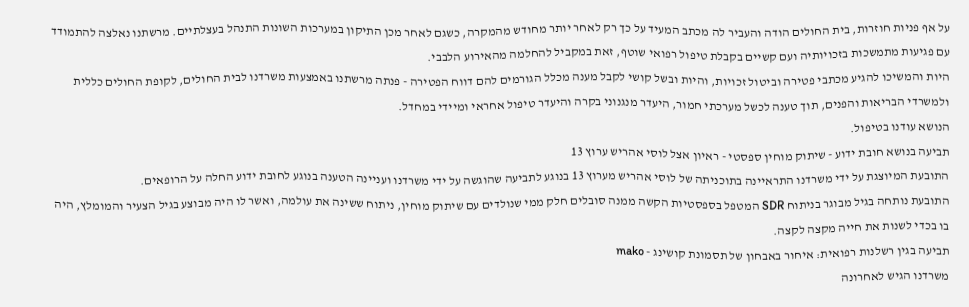על אף פניות חוזרות, בית החולים הודה והעביר לה מכתב המעיד על כך רק לאחר יותר מחודש מהמקרה, כשגם לאחר מכן התיקון במערכות השונות התנהל בעצלתיים. מרשתנו נאלצה להתמודד עם פגיעות מתמשכות בזכויותיה ועם קשיים בקבלת טיפול רפואי שוטף, זאת במקביל להחלמה מהאירוע הלבבי.
היות והמשיכו להגיע מכתבי פטירה וביטול זכויות, והיות ובשל קושי לקבל מענה מכלל הגורמים להם דווח הפטירה - פנתה מרשתנו באמצעות משרדנו לבית החולים, לקופת החולים כללית ולמשרדי הבריאות והפנים, תוך טענה לכשל מערכתי חמור, היעדר מנגנוני בקרה והיעדר טיפול אחראי ומיידי במחדל.
הנושא עודנו בטיפול.
תביעה בנושא חובת ידוע - שיתוק מוחין ספסטי - ראיון אצל לוסי אהריש ערוץ 13
התובעת המיוצגת על ידי משרדנו התראיינה בתוכניתה של לוסי אהריש מערוץ 13 בנוגע לתביעה שהוגשה על ידי משרדנו ועניינה הטענה בנוגע לחובת ידוע החלה על הרופאים.
התובעת נותחה בגיל מבוגר בניתוח SDR המטפל בספסטיות הקשה ממנה סובלים חלק ממי שנולדים עם שיתוק מוחין, ניתוח ששינה את עולמה, ואשר לו היה מבוצע בגיל הצעיר והמומלץ, היה בו בכדי לשנות את חייה מקצה לקצה.
תביעה בגין רשלנות רפואית: איחור באבחון של תסמונת קושינג - mako
משרדנו הגיש לאחרונה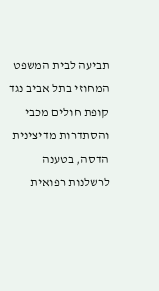תביעה לבית המשפט המחוזי בתל אביב נגד קופת חולים מכבי והסתדרות מדיצינית הדסה, בטענה לרשלנות רפואית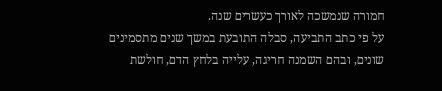חמורה שנמשכה לאורך כעשרים שנה.
על פי כתב התביעה, סבלה התובעת במשך שנים מתסמינים שונים, ובהם השמנה חריגה, עלייה בלחץ הדם, חולשת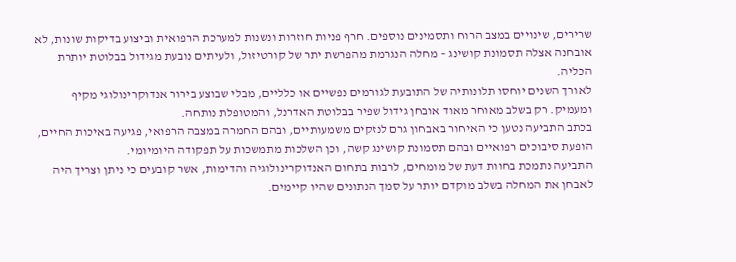שרירים, שינויים במצב הרוח ותסמינים נוספים. חרף פניות חוזרות ונשנות למערכת הרפואית וביצוע בדיקות שונות, לא אובחנה אצלה תסמונת קושינג – מחלה הנגרמת מהפרשת יתר של קורטיזול, ולעיתים נובעת מגידול בבלוטת יותרת הכליה.
לאורך השנים יוחסו תלונותיה של התובעת לגורמים נפשיים או כלליים, מבלי שבוצע בירור אנדוקרינולוגי מקיף ומעמיק. רק בשלב מאוחר מאוד אובחן גידול שפיר בבלוטת האדרנל, והמטופלת נותחה.
בכתב התביעה נטען כי האיחור באבחון גרם לנזקים משמעותיים, ובהם החמרה במצבה הרפואי, פגיעה באיכות החיים, הופעת סיבוכים רפואיים ובהם תסמונת קושינג קשה, וכן השלכות מתמשכות על תפקודה היומיומי.
התביעה נתמכת בחוות דעת של מומחים, לרבות בתחום האנדוקרינולוגיה והדימות, אשר קובעים כי ניתן וצריך היה לאבחן את המחלה בשלב מוקדם יותר על סמך הנתונים שהיו קיימים.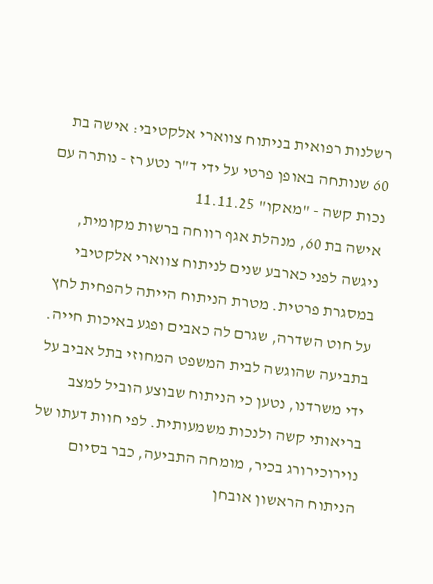רשלנות רפואית בניתוח צווארי אלקטיבי: אישה בת 60 שנותחה באופן פרטי על ידי ד"ר נטע רז - נותרה עם נכות קשה - "מאקו" 11.11.25
אישה בת 60, מנהלת אגף רווחה ברשות מקומית, ניגשה לפני כארבע שנים לניתוח צווארי אלקטיבי במסגרת פרטית. מטרת הניתוח הייתה להפחית לחץ על חוט השדרה, שגרם לה כאבים ופגע באיכות חייה.
בתביעה שהוגשה לבית המשפט המחוזי בתל אביב על ידי משרדנו, נטען כי הניתוח שבוצע הוביל למצב בריאותי קשה ולנכות משמעותית. לפי חוות דעתו של נוירוכירורג בכיר, מומחה התביעה, כבר בסיום הניתוח הראשון אובחן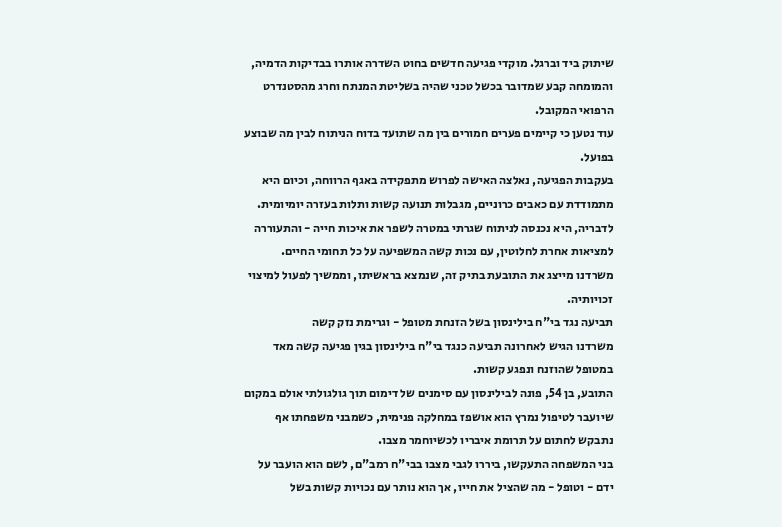שיתוק ביד וברגל. מוקדי פגיעה חדשים בחוט השדרה אותרו בבדיקות הדמיה, והמומחה קבע שמדובר בכשל טכני שהיה בשליטת המנתח וחרג מהסטנדרט הרפואי המקובל.
עוד נטען כי קיימים פערים חמורים בין מה שתועד בדוח הניתוח לבין מה שבוצע בפועל.
בעקבות הפגיעה, נאלצה האישה לפרוש מתפקידה באגף הרווחה, וכיום היא מתמודדת עם כאבים כרוניים, מגבלות תנועה קשות ותלות בעזרה יומיומית. לדבריה, היא נכנסה לניתוח שגרתי במטרה לשפר את איכות חייה - והתעוררה למציאות אחרת לחלוטין, עם נכות קשה המשפיעה על כל תחומי החיים.
משרדנו מייצג את התובעת בתיק זה, שנמצא בראשיתו, וממשיך לפעול למיצוי זכויותיה.
תביעה נגד בי"ח בילינסון בשל הזנחת מטופל - וגרימת נזק קשה
משרדנו הגיש לאחרונה תביעה כנגד בי"ח בילינסון בגין פגיעה קשה מאד במטופל שהוזנח ונפגע קשות.
התובע, בן 54, פונה לבילינסון עם סימנים של דימום תוך גולגולתי אולם במקום שיועבר לטיפול נמרץ הוא אושפז במחלקה פנימית, כשמבני משפחתו אף נתבקש לחתום על תרומת איבריו לכשיוחמר מצבו.
בני המשפחה התעקשו, ביררו לגבי מצבו בבי"ח רמב"ם, לשם הוא הועבר על ידם - וטופל - מה שהציל את חייו, אך הוא נותר עם נכויות קשות בשל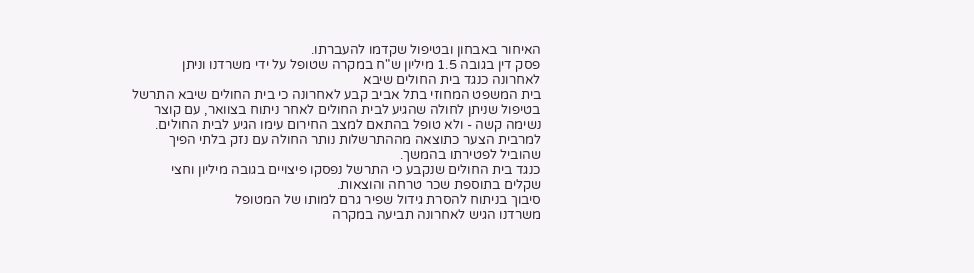האיחור באבחון ובטיפול שקדמו להעברתו.
פסק דין בגובה 1.5 מיליון ש"ח במקרה שטופל על ידי משרדנו וניתן לאחרונה כנגד בית החולים שיבא
בית המשפט המחוזי בתל אביב קבע לאחרונה כי בית החולים שיבא התרשל בטיפול שניתן לחולה שהגיע לבית החולים לאחר ניתוח בצוואר, עם קוצר נשימה קשה - ולא טופל בהתאם למצב החירום עימו הגיע לבית החולים.
למרבית הצער כתוצאה מההתרשלות נותר החולה עם נזק בלתי הפיך שהוביל לפטירתו בהמשך.
כנגד בית החולים שנקבע כי התרשל נפסקו פיצויים בגובה מיליון וחצי שקלים בתוספת שכר טרחה והוצאות.
סיבוך בניתוח להסרת גידול שפיר גרם למותו של המטופל
משרדנו הגיש לאחרונה תביעה במקרה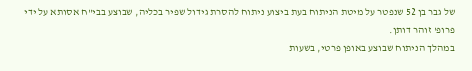של גבר בן 52 שנפטר על מיטת הניתוח בעת ביצוע ניתוח להסרת גידול שפיר בכליה, שבוצע בבי"ח אסותא על ידי פרופ' זוהר דותן.
במהלך הניתוח שבוצע באופן פרטי, בשעות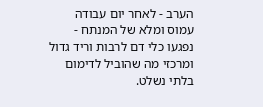הערב - לאחר יום עבודה עמוס ומלא של המנתח - נפגעו כלי דם לרבות וריד גדול ומרכזי מה שהוביל לדימום בלתי נשלט.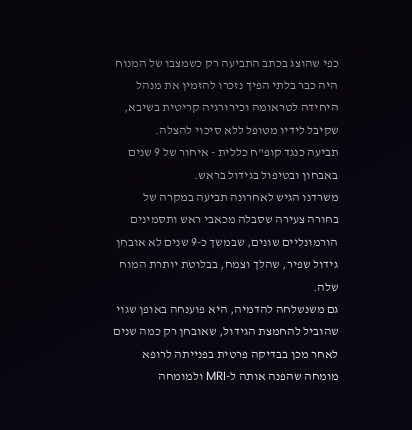כפי שהוצג בכתב התביעה רק כשמצבו של המנוח היה כבר בלתי הפיך נזכרו להזמין את מנהל היחידה לטראומה וכירורגיה קריטית בשיבא, שקיבל לידיו מטופל ללא סיכוי להצלה.
תביעה כנגד קופ"ח כללית - איחור של 9 שנים באבחון ובטיפול בגידול בראש.
משרדנו הגיש לאחרונה תביעה במקרה של בחורה צעירה שסבלה מכאבי ראש ותסמינים הורמונליים שונים, שבמשך כ-9 שנים לא אובחן גידול שפיר, שהלך וצמח, בבלוטת יותרת המוח שלה.
גם משנשלחה להדמיה, היא פוענחה באופן שגוי שהוביל להחמצת הגידול, שאובחן רק כמה שנים לאחר מכן בבדיקה פרטית בפנייתה לרופא מומחה שהפנה אותה ל-MRI ולמומחה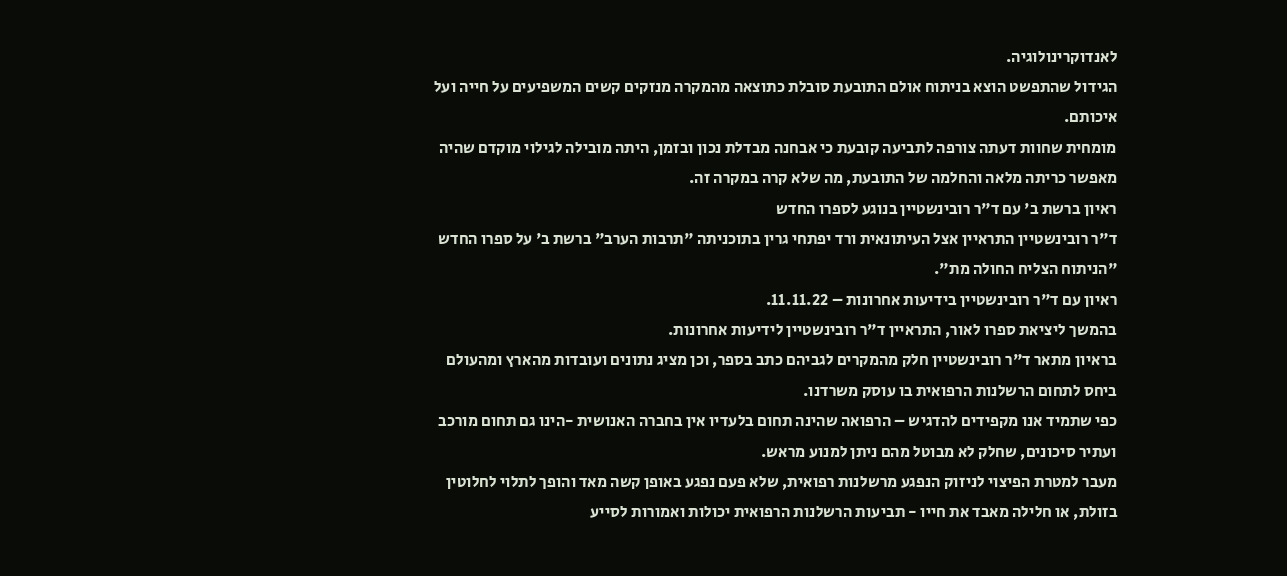לאנדוקרינולוגיה.
הגידול שהתפשט הוצא בניתוח אולם התובעת סובלת כתוצאה מהמקרה מנזקים קשים המשפיעים על חייה ועל איכותם.
מומחית שחוות דעתה צורפה לתביעה קובעת כי אבחנה מבדלת נכון ובזמן, היתה מובילה לגילוי מוקדם שהיה מאפשר כריתה מלאה והחלמה של התובעת, מה שלא קרה במקרה זה.
ראיון ברשת ב' עם ד"ר רובינשטיין בנוגע לספרו החדש
ד"ר רובינשטיין התראיין אצל העיתונאית ורד יפתחי גרין בתוכניתה "תרבות הערב" ברשת ב' על ספרו החדש "הניתוח הצליח החולה מת".
ראיון עם ד"ר רובינשטיין בידיעות אחרונות – 11.11.22.
בהמשך ליציאת ספרו לאור, התראיין ד"ר רובינשטיין לידיעות אחרונות.
בראיון מתאר ד"ר רובינשטיין חלק מהמקרים לגביהם כתב בספר, וכן מציג נתונים ועובדות מהארץ ומהעולם ביחס לתחום הרשלנות הרפואית בו עוסק משרדנו.
כפי שתמיד אנו מקפידים להדגיש – הרפואה שהינה תחום בלעדיו אין בחברה האנושית -הינו גם תחום מורכב ועתיר סיכונים, שחלק לא מבוטל מהם ניתן למנוע מראש.
מעבר למטרת הפיצוי לניזוק הנפגע מרשלנות רפואית, שלא פעם נפגע באופן קשה מאד והופך לתלוי לחלוטין בזולת, או חלילה מאבד את חייו - תביעות הרשלנות הרפואית יכולות ואמורות לסייע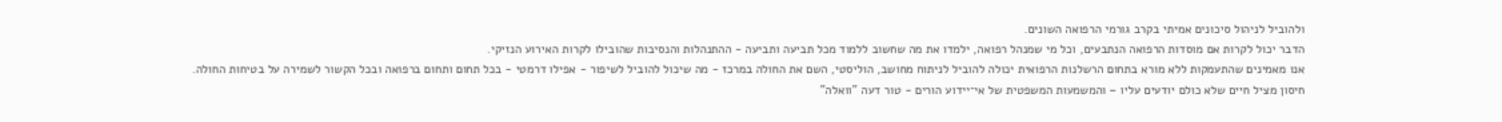ולהוביל לניהול סיכונים אמיתי בקרב גורמי הרפואה השונים.
הדבר יכול לקרות אם מוסדות הרפואה הנתבעים, וכל מי שמנהל רפואה, ילמדו את מה שחשוב ללמוד מכל תביעה ותביעה - ההתנהלות והנסיבות שהובילו לקרות האירוע הנזיקי.
אנו מאמינים שהתעמקות ללא מורא בתחום הרשלנות הרפואית יכולה להוביל לניתוח מחושב, הוליסטי, השם את החולה במרכז - מה שיכול להוביל לשיפור - אפילו דרמטי - בכל תחום ותחום ברפואה ובכל הקשור לשמירה על בטיחות החולה.
חיסון מציל חיים שלא כולם יודעים עליו – והמשמעות המשפטית של אי־יידוע הורים - טור דעה "וואלה"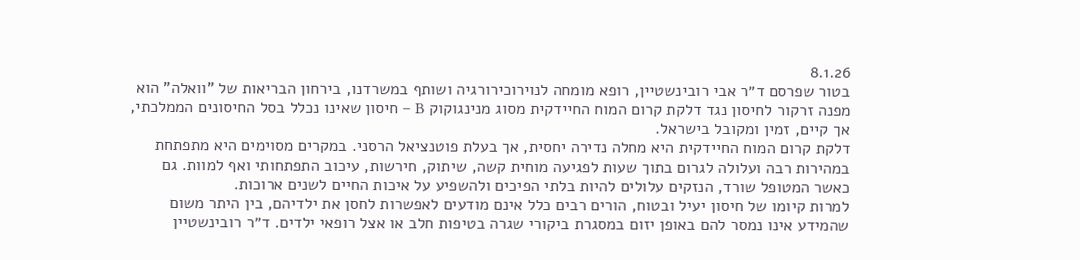8.1.26
בטור שפרסם ד״ר אבי רובינשטיין, רופא מומחה לנוירוכירורגיה ושותף במשרדנו, בירחון הבריאות של "וואלה" הוא מפנה זרקור לחיסון נגד דלקת קרום המוח החיידקית מסוג מנינגוקוק B – חיסון שאינו נכלל בסל החיסונים הממלכתי, אך קיים, זמין ומקובל בישראל.
דלקת קרום המוח החיידקית היא מחלה נדירה יחסית, אך בעלת פוטנציאל הרסני. במקרים מסוימים היא מתפתחת במהירות רבה ועלולה לגרום בתוך שעות לפגיעה מוחית קשה, שיתוק, חירשות, עיכוב התפתחותי ואף למוות. גם כאשר המטופל שורד, הנזקים עלולים להיות בלתי הפיכים ולהשפיע על איכות החיים לשנים ארוכות.
למרות קיומו של חיסון יעיל ובטוח, הורים רבים כלל אינם מודעים לאפשרות לחסן את ילדיהם, בין היתר משום שהמידע אינו נמסר להם באופן יזום במסגרת ביקורי שגרה בטיפות חלב או אצל רופאי ילדים. ד״ר רובינשטיין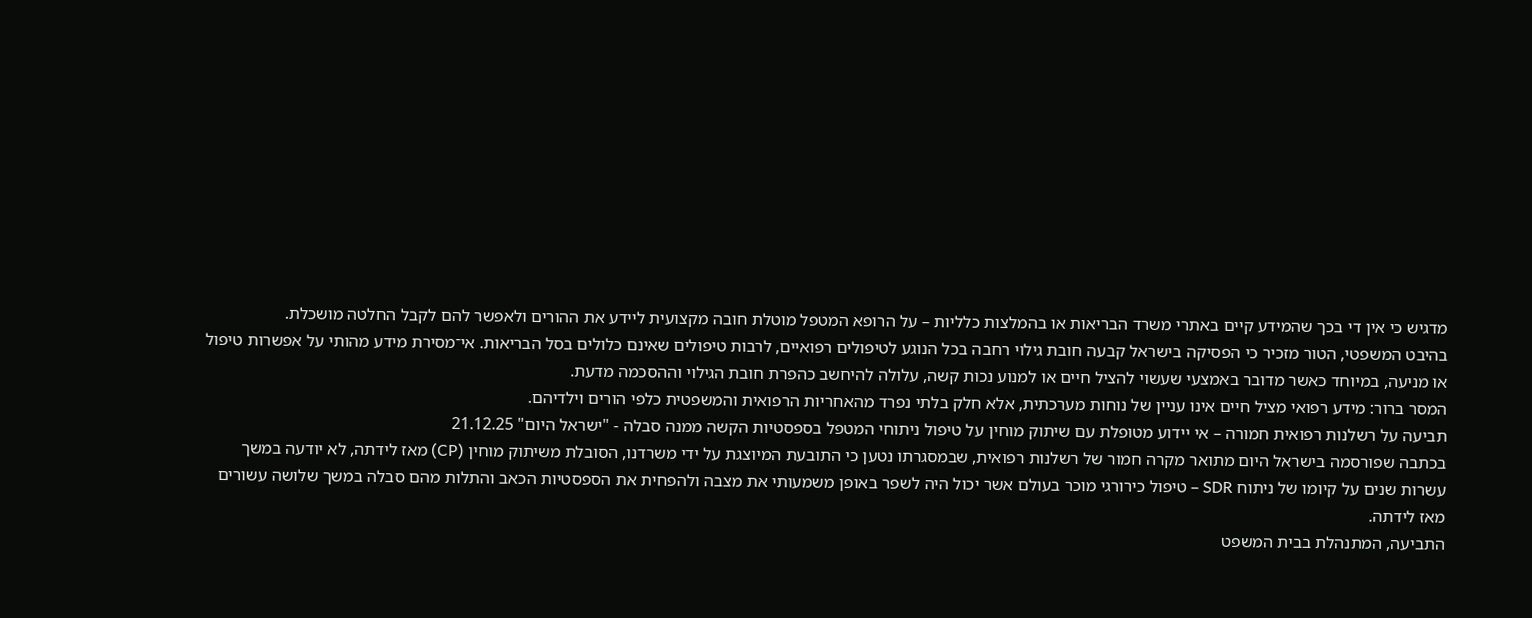מדגיש כי אין די בכך שהמידע קיים באתרי משרד הבריאות או בהמלצות כלליות – על הרופא המטפל מוטלת חובה מקצועית ליידע את ההורים ולאפשר להם לקבל החלטה מושכלת.
בהיבט המשפטי, הטור מזכיר כי הפסיקה בישראל קבעה חובת גילוי רחבה בכל הנוגע לטיפולים רפואיים, לרבות טיפולים שאינם כלולים בסל הבריאות. אי־מסירת מידע מהותי על אפשרות טיפול או מניעה, במיוחד כאשר מדובר באמצעי שעשוי להציל חיים או למנוע נכות קשה, עלולה להיחשב כהפרת חובת הגילוי וההסכמה מדעת.
המסר ברור: מידע רפואי מציל חיים אינו עניין של נוחות מערכתית, אלא חלק בלתי נפרד מהאחריות הרפואית והמשפטית כלפי הורים וילדיהם.
תביעה על רשלנות רפואית חמורה – אי יידוע מטופלת עם שיתוק מוחין על טיפול ניתוחי המטפל בספסטיות הקשה ממנה סבלה - "ישראל היום" 21.12.25
בכתבה שפורסמה בישראל היום מתואר מקרה חמור של רשלנות רפואית, שבמסגרתו נטען כי התובעת המיוצגת על ידי משרדנו, הסובלת משיתוק מוחין (CP) מאז לידתה, לא יודעה במשך עשרות שנים על קיומו של ניתוח SDR – טיפול כירורגי מוכר בעולם אשר יכול היה לשפר באופן משמעותי את מצבה ולהפחית את הספסטיות הכאב והתלות מהם סבלה במשך שלושה עשורים מאז לידתה.
התביעה, המתנהלת בבית המשפט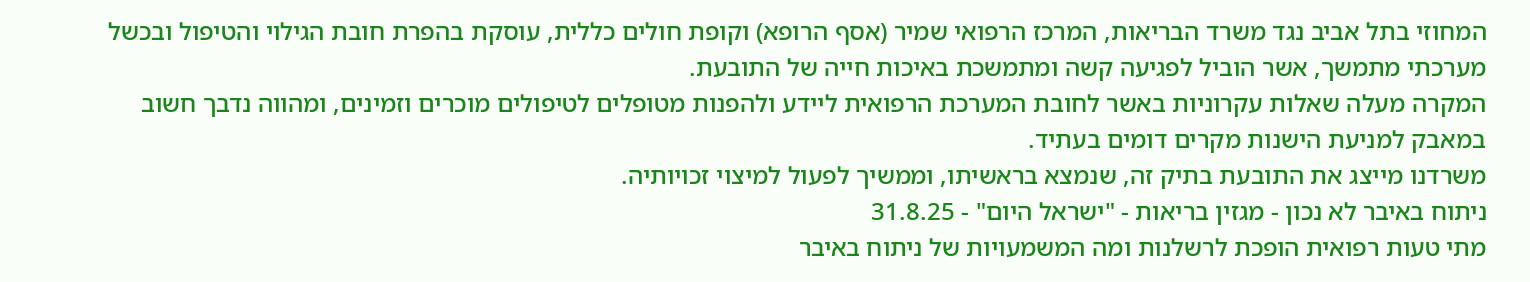המחוזי בתל אביב נגד משרד הבריאות, המרכז הרפואי שמיר (אסף הרופא) וקופת חולים כללית, עוסקת בהפרת חובת הגילוי והטיפול ובכשל מערכתי מתמשך, אשר הוביל לפגיעה קשה ומתמשכת באיכות חייה של התובעת.
המקרה מעלה שאלות עקרוניות באשר לחובת המערכת הרפואית ליידע ולהפנות מטופלים לטיפולים מוכרים וזמינים, ומהווה נדבך חשוב במאבק למניעת הישנות מקרים דומים בעתיד.
משרדנו מייצג את התובעת בתיק זה, שנמצא בראשיתו, וממשיך לפעול למיצוי זכויותיה.
ניתוח באיבר לא נכון - מגזין בריאות - "ישראל היום" - 31.8.25
מתי טעות רפואית הופכת לרשלנות ומה המשמעויות של ניתוח באיבר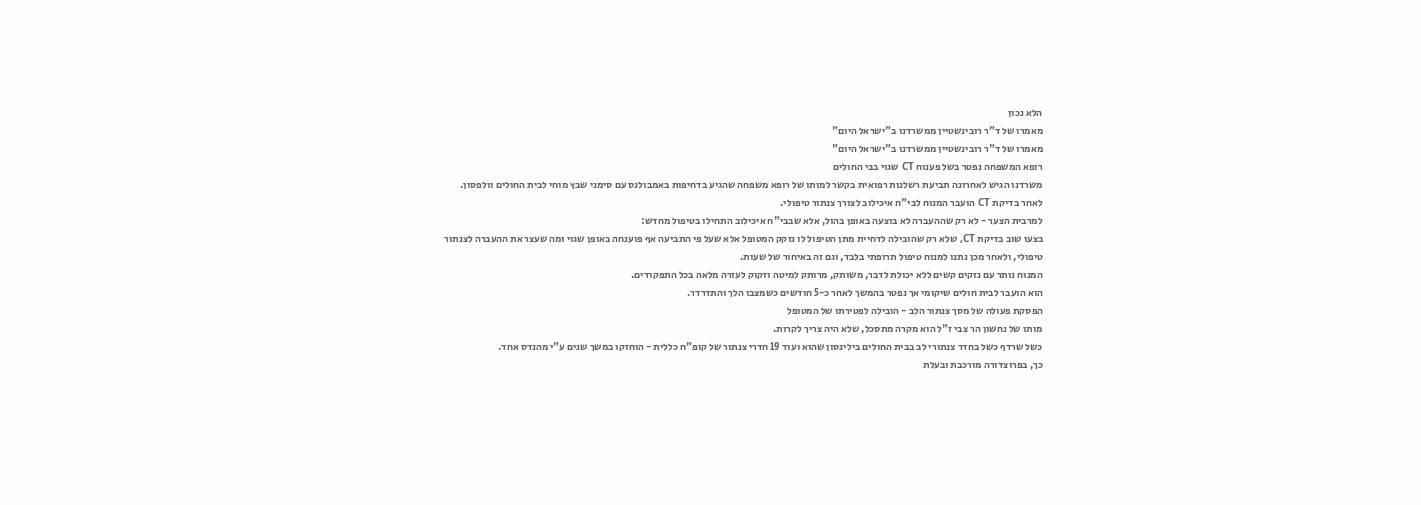הלא נכון
מאמרו של ד"ר רובינשטיין ממשרדנו ב"ישראל היום"
מאמרו של ד"ר רובינשטיין ממשרדנו ב"ישראל היום"
רופא המשפחה נפטר בשל פענוח CT שגוי בבי החולים
משרדנו הגיש לאחרונה תביעת רשלנות רפואית בקשר למותו של רופא משפחה שהגיע בדחיפות באמבולנס עם סימני שבץ מוחי לבית החולים וולפסון.
לאחר בדיקת CT הועבר המנוח לבי"ח איכילוב לצורך צנתור טיפולי.
למרבית הצער - לא רק שההעברה לא בוצעה באופן בהול, אלא שבבי"ח איכילוב התחילו בטיפול מחדש:
בצעו שוב בדיקת CT, שלא רק שהובילה לדחיית מתן הטיפול לו נזקק המטופל אלא שעל פי התביעה אף פוענחה באופן שגוי ומה שעצר את ההעברה לצנתור טיפולי, ולאחר מכן נתנו למנוח טיפול תרופתי בלבד, וגם זה באיחור של שעות.
המנוח נותר עם נזקים קשים ללא יכולת לדבר, משותק, מרותק למיטה וזקוק לעזרה מלאה בכל התפקודים.
הוא הועבר לבית חולים שיקומי אך נפטר בהמשך לאחר כ-5 חודשים כשמצבו הלך והתדרדר.
הפסקת פעולה של מסך צנתור הלב - הובילה לפטירתו של המטופל
מותו של נחשון הר צבי ז"ל הוא מקרה מתסכל, שלא היה צריך לקרות.
כשל שרדף כשל בחדר צנתורי לב בבית החולים בילינסון שהוא ועוד 19 חדרי צנתור של קופ"ח כללית - הוחזקו במשך שנים ע"י מהנדס אחד.
כך, בפרוצדורה מורכבת ובעלת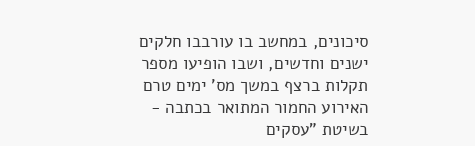סיכונים, במחשב בו עורבבו חלקים ישנים וחדשים, ושבו הופיעו מספר תקלות ברצף במשך מס' ימים טרם האירוע החמור המתואר בכתבה - בשיטת "עסקים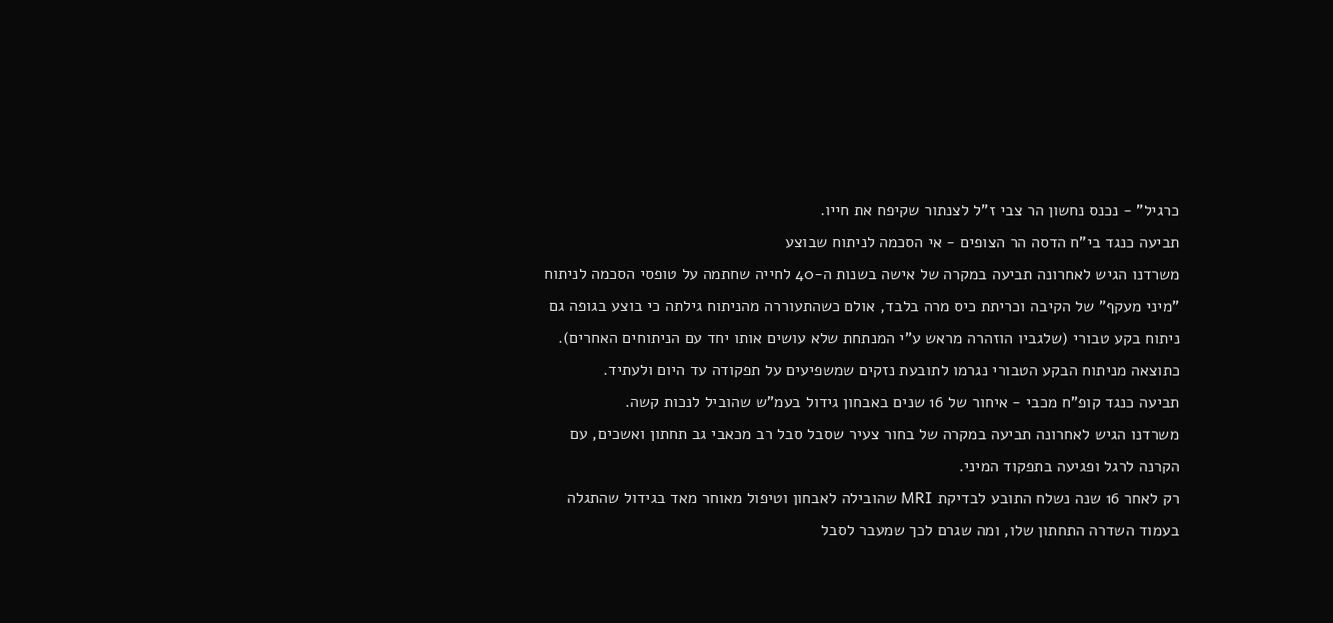כרגיל" - נכנס נחשון הר צבי ז"ל לצנתור שקיפח את חייו.
תביעה כנגד בי"ח הדסה הר הצופים - אי הסכמה לניתוח שבוצע
משרדנו הגיש לאחרונה תביעה במקרה של אישה בשנות ה-40 לחייה שחתמה על טופסי הסכמה לניתוח "מיני מעקף" של הקיבה וכריתת כיס מרה בלבד, אולם כשהתעוררה מהניתוח גילתה כי בוצע בגופה גם ניתוח בקע טבורי (שלגביו הוזהרה מראש ע"י המנתחת שלא עושים אותו יחד עם הניתוחים האחרים).
כתוצאה מניתוח הבקע הטבורי נגרמו לתובעת נזקים שמשפיעים על תפקודה עד היום ולעתיד.
תביעה כנגד קופ"ח מכבי - איחור של 16 שנים באבחון גידול בעמ"ש שהוביל לנכות קשה.
משרדנו הגיש לאחרונה תביעה במקרה של בחור צעיר שסבל סבל רב מכאבי גב תחתון ואשכים, עם הקרנה לרגל ופגיעה בתפקוד המיני.
רק לאחר 16 שנה נשלח התובע לבדיקת MRI שהובילה לאבחון וטיפול מאוחר מאד בגידול שהתגלה בעמוד השדרה התחתון שלו, ומה שגרם לכך שמעבר לסבל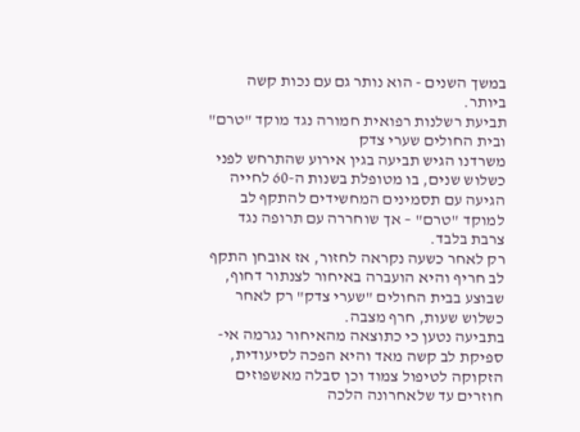במשך השנים - הוא נותר גם עם נכות קשה ביותר.
תביעת רשלנות רפואית חמורה נגד מוקד "טרם" ובית החולים שערי צדק
משרדנו הגיש תביעה בגין אירוע שהתרחש לפני כשלוש שנים, בו מטופלת בשנות ה-60 לחייה הגיעה עם תסמינים המחשידים להתקף לב למוקד "טרם" – אך שוחררה עם תרופה נגד צרבת בלבד.
רק לאחר כשעה נקראה לחזור, אז אובחן התקף לב חריף והיא הועברה באיחור לצנתור דחוף, שבוצע בבית החולים "שערי צדק" רק לאחר כשלוש שעות, חרף מצבה.
בתביעה נטען כי כתוצאה מהאיחור נגרמה אי-ספיקת לב קשה מאד והיא הפכה לסיעודית, הזקוקה לטיפול צמוד וכן סבלה מאשפוזים חוזרים עד שלאחרונה הלכה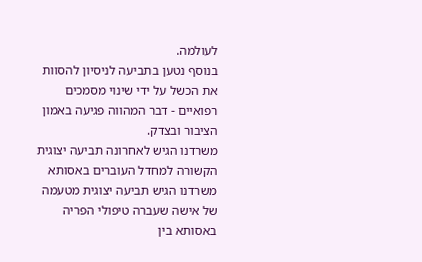לעולמה.
בנוסף נטען בתביעה לניסיון להסוות את הכשל על ידי שינוי מסמכים רפואיים - דבר המהווה פגיעה באמון הציבור ובצדק.
משרדנו הגיש לאחרונה תביעה יצוגית הקשורה למחדל העוברים באסותא
משרדנו הגיש תביעה יצוגית מטעמה של אישה שעברה טיפולי הפריה באסותא בין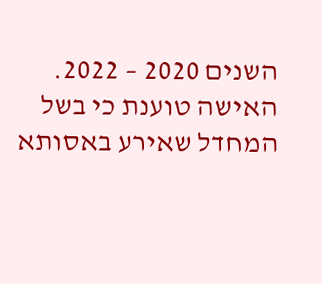השנים 2020 – 2022.
האישה טוענת כי בשל המחדל שאירע באסותא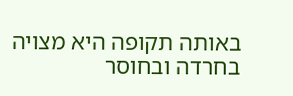באותה תקופה היא מצויה בחרדה ובחוסר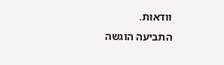וודאות.
התביעה הוגשה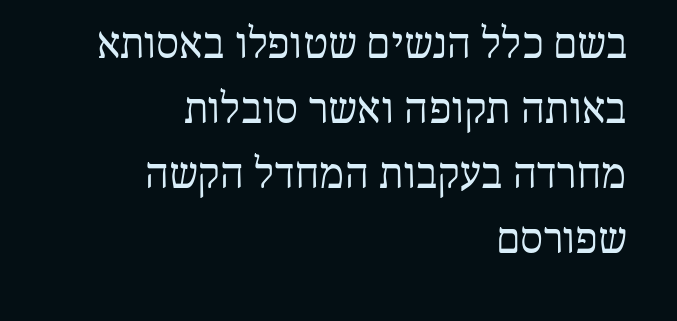בשם כלל הנשים שטופלו באסותא באותה תקופה ואשר סובלות מחרדה בעקבות המחדל הקשה שפורסם